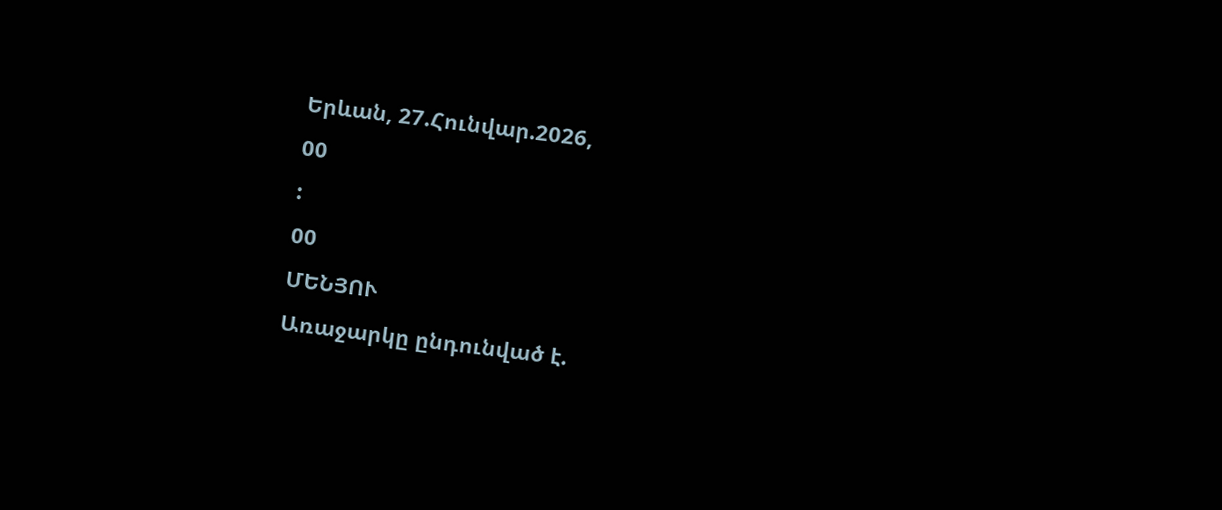Երևան, 27.Հունվար.2026,
00
:
00
ՄԵՆՅՈՒ
Առաջարկը ընդունված է.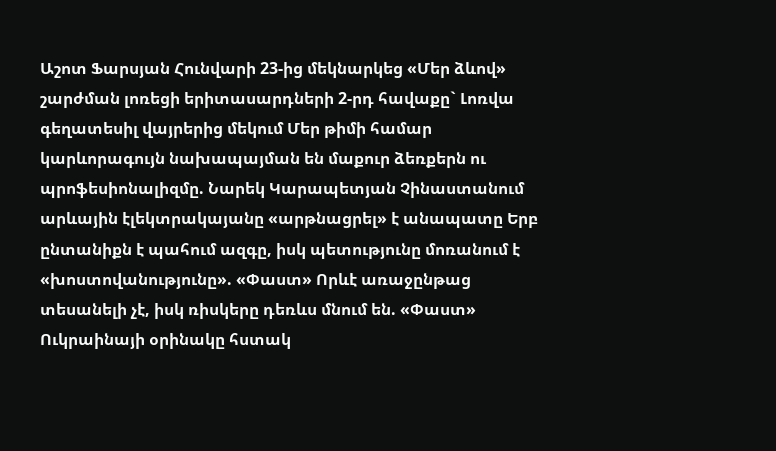Աշոտ Ֆարսյան Հունվարի 23-ից մեկնարկեց «Մեր ձևով» շարժման լոռեցի երիտասարդների 2-րդ հավաքը` Լոռվա գեղատեսիլ վայրերից մեկում Մեր թիմի համար կարևորագույն նախապայման են մաքուր ձեռքերն ու պրոֆեսիոնալիզմը. Նարեկ Կարապետյան Չինաստանում արևային էլեկտրակայանը «արթնացրել» է անապատը Երբ ընտանիքն է պահում ազգը, իսկ պետությունը մոռանում է «խոստովանությունը». «Փաստ» Որևէ առաջընթաց տեսանելի չէ, իսկ ռիսկերը դեռևս մնում են. «Փաստ» Ուկրաինայի օրինակը հստակ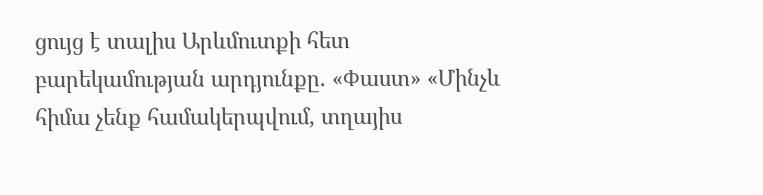ցույց է տալիս Արևմուտքի հետ բարեկամության արդյունքը. «Փաստ» «Մինչև հիմա չենք համակերպվում, տղայիս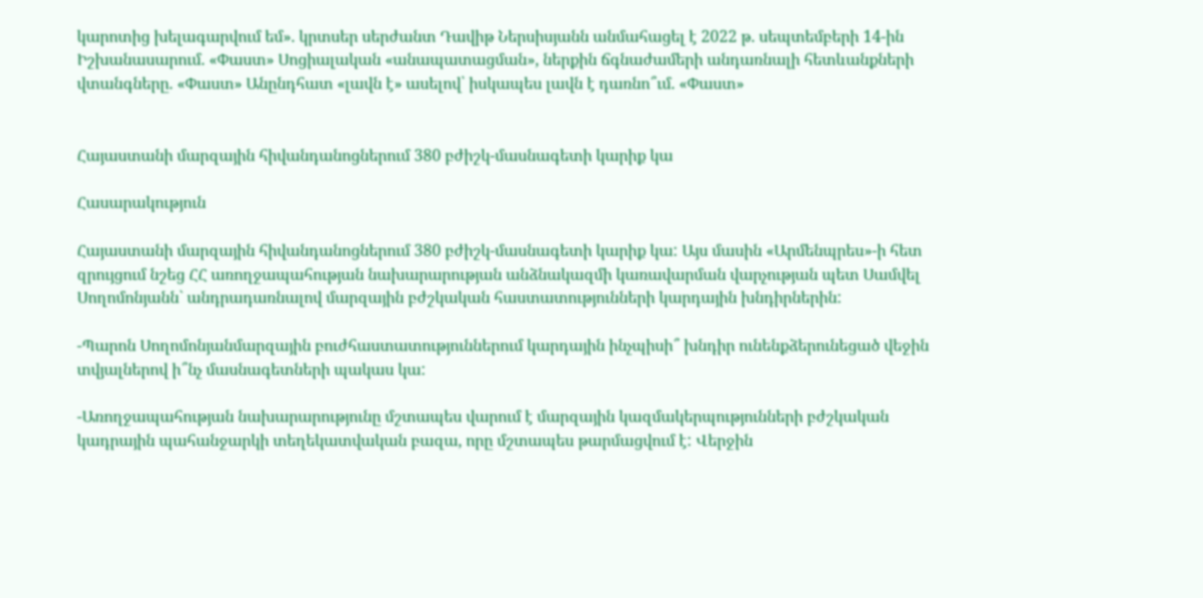կարոտից խելագարվում եմ». կրտսեր սերժանտ Դավիթ Ներսիսյանն անմահացել է 2022 թ. սեպտեմբերի 14-ին Իշխանասարում. «Փաստ» Սոցիալական «անապատացման», ներքին ճգնաժամերի անդառնալի հետևանքների վտանգները. «Փաստ» Անընդհատ «լավն է» ասելով՝ իսկապես լավն է դառնո՞ւմ. «Փաստ»


Հայաստանի մարզային հիվանդանոցներում 380 բժիշկ-մասնագետի կարիք կա

Հասարակություն

Հայաստանի մարզային հիվանդանոցներում 380 բժիշկ-մասնագետի կարիք կա: Այս մասին «Արմենպրես»-ի հետ զրույցում նշեց ՀՀ առողջապահության նախարարության անձնակազմի կառավարման վարչության պետ Սամվել Սողոմոնյանն` անդրադառնալով մարզային բժշկական հաստատությունների կարդային խնդիրներին:

-Պարոն Սողոմոնյանմարզային բուժհաստատություններում կարդային ինչպիսի՞ խնդիր ունենքձերունեցած վեջին տվյալներով ի՞նչ մասնագետների պակաս կա:

-Առողջապահության նախարարությունը մշտապես վարում է մարզային կազմակերպությունների բժշկական կադրային պահանջարկի տեղեկատվական բազա, որը մշտապես թարմացվում է: Վերջին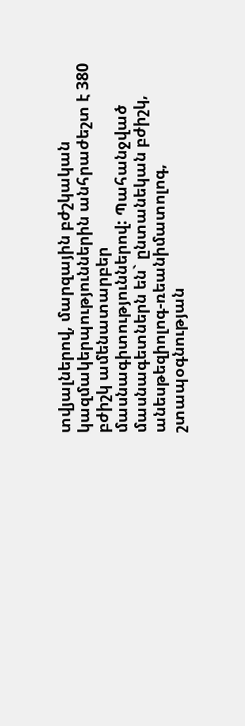տվյալներով, մարզային բժշկական կազմակերպություններին անհրաժեշտ է 380 բժիշկ ամենատարբեր մասնագիտություններով: Պահանջված մասնագետներն են` ընտանեկան բժիշկ, անեսթեզիոլոգ-ռեանիմատոլոգ, շտապօգնության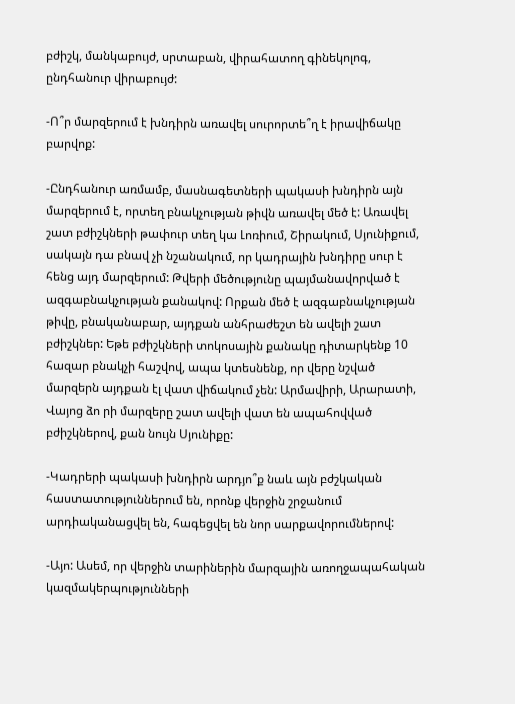բժիշկ, մանկաբույժ, սրտաբան, վիրահատող գինեկոլոգ, ընդհանուր վիրաբույժ:

-Ո՞ր մարզերում է խնդիրն առավել սուրորտե՞ղ է իրավիճակը բարվոք:

-Ընդհանուր առմամբ, մասնագետների պակասի խնդիրն այն մարզերում է, որտեղ բնակչության թիվն առավել մեծ է: Առավել շատ բժիշկների թափուր տեղ կա Լոռիում, Շիրակում, Սյունիքում, սակայն դա բնավ չի նշանակում, որ կադրային խնդիրը սուր է հենց այդ մարզերում: Թվերի մեծությունը պայմանավորված է ազգաբնակչության քանակով: Որքան մեծ է ազգաբնակչության թիվը, բնականաբար, այդքան անհրաժեշտ են ավելի շատ բժիշկներ: Եթե բժիշկների տոկոսային քանակը դիտարկենք 10 հազար բնակչի հաշվով, ապա կտեսնենք, որ վերը նշված մարզերն այդքան էլ վատ վիճակում չեն: Արմավիրի, Արարատի, Վայոց ձո րի մարզերը շատ ավելի վատ են ապահովված բժիշկներով, քան նույն Սյունիքը:

-Կադրերի պակասի խնդիրն արդյո՞ք նաև այն բժշկական հաստատություններում են, որոնք վերջին շրջանում արդիականացվել են, հագեցվել են նոր սարքավորումներով:

-Այո: Ասեմ, որ վերջին տարիներին մարզային առողջապահական կազմակերպությունների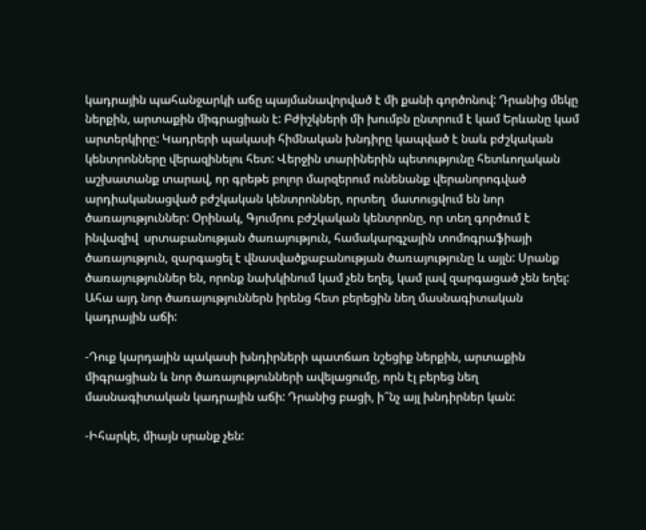կադրային պահանջարկի աճը պայմանավորված է մի քանի գործոնով: Դրանից մեկը ներքին, արտաքին միգրացիան է: Բժիշկների մի խումբն ընտրում է կամ Երևանը կամ արտերկիրը: Կադրերի պակասի հիմնական խնդիրը կապված է նաև բժշկական կենտրոնները վերազինելու հետ: Վերջին տարիներին պետությունը հետևողական աշխատանք տարավ, որ գրեթե բոլոր մարզերում ունենանք վերանորոգված արդիականացված բժշկական կենտրոններ, որտեղ  մատուցվում են նոր ծառայություններ: Օրինակ, Գյումրու բժշկական կենտրոնը, որ տեղ գործում է ինվազիվ  սրտաբանության ծառայություն, համակարգչային տոմոգրաֆիայի ծառայություն, զարգացել է վնասվածքաբանության ծառայությունը և այլն: Սրանք ծառայություններ են, որոնք նախկինում կամ չեն եղել, կամ լավ զարգացած չեն եղել: Ահա այդ նոր ծառայություններն իրենց հետ բերեցին նեղ մասնագիտական կադրային աճի:

-Դուք կարդային պակասի խնդիրների պատճառ նշեցիք ներքին, արտաքին միգրացիան և նոր ծառայությունների ավելացումը, որն էլ բերեց նեղ մասնագիտական կադրային աճի: Դրանից բացի, ի՞նչ այլ խնդիրներ կան:

-Իհարկե, միայն սրանք չեն: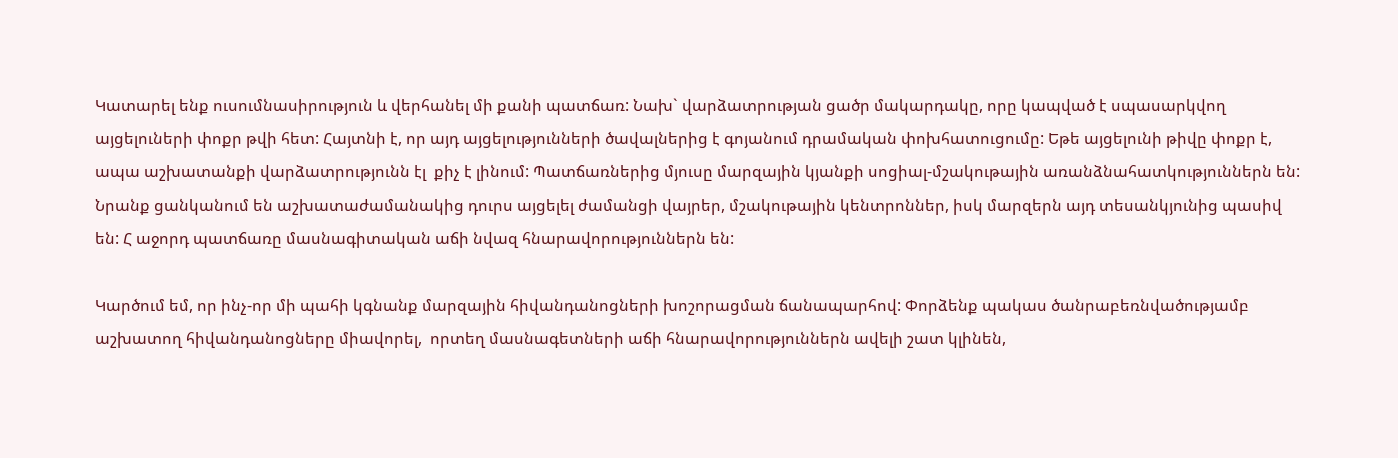Կատարել ենք ուսումնասիրություն և վերհանել մի քանի պատճառ: Նախ` վարձատրության ցածր մակարդակը, որը կապված է սպասարկվող այցելուների փոքր թվի հետ: Հայտնի է, որ այդ այցելությունների ծավալներից է գոյանում դրամական փոխհատուցումը: Եթե այցելունի թիվը փոքր է, ապա աշխատանքի վարձատրությունն էլ  քիչ է լինում: Պատճառներից մյուսը մարզային կյանքի սոցիալ-մշակութային առանձնահատկություններն են: Նրանք ցանկանում են աշխատաժամանակից դուրս այցելել ժամանցի վայրեր, մշակութային կենտրոններ, իսկ մարզերն այդ տեսանկյունից պասիվ են: Հ աջորդ պատճառը մասնագիտական աճի նվազ հնարավորություններն են:

Կարծում եմ, որ ինչ-որ մի պահի կգնանք մարզային հիվանդանոցների խոշորացման ճանապարհով: Փորձենք պակաս ծանրաբեռնվածությամբ աշխատող հիվանդանոցները միավորել,  որտեղ մասնագետների աճի հնարավորություններն ավելի շատ կլինեն,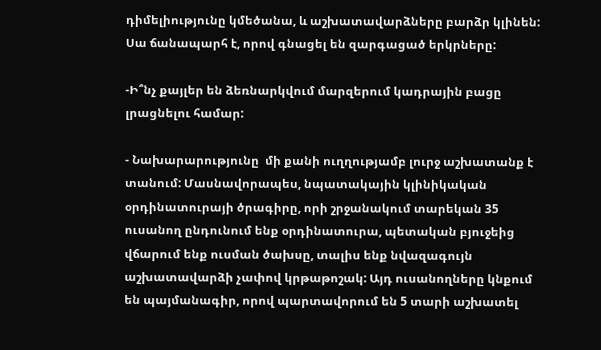դիմելիությունը կմեծանա, և աշխատավարձները բարձր կլինեն: Սա ճանապարհ է, որով գնացել են զարգացած երկրները:

-Ի՞նչ քայլեր են ձեռնարկվում մարզերում կադրային բացը լրացնելու համար:

- Նախարարությունը  մի քանի ուղղությամբ լուրջ աշխատանք է տանում: Մասնավորապես, նպատակային կլինիկական օրդինատուրայի ծրագիրը, որի շրջանակում տարեկան 35 ուսանող ընդունում ենք օրդինատուրա, պետական բյուջեից վճարում ենք ուսման ծախսը, տալիս ենք նվազագույն աշխատավարձի չափով կրթաթոշակ: Այդ ուսանողները կնքում են պայմանագիր, որով պարտավորում են 5 տարի աշխատել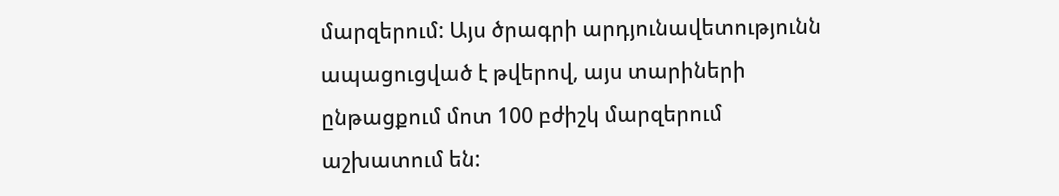մարզերում: Այս ծրագրի արդյունավետությունն ապացուցված է թվերով, այս տարիների ընթացքում մոտ 100 բժիշկ մարզերում աշխատում են: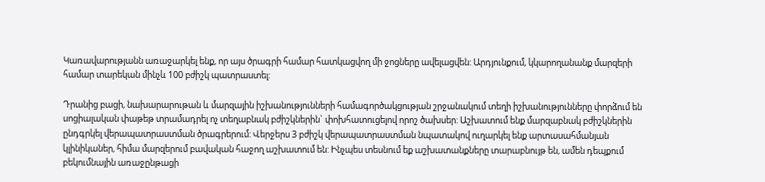Կառավարությանն առաջարկել ենք, որ այս ծրագրի համար հատկացվող մի ջոցները ավելացվեն: Արդյունքում, կկարողանանք մարզերի համար տարեկան մինչև 100 բժիշկ պատրաստել:

Դրանից բացի, նախարարութան և մարզային իշխանությունների համագործակցության շրջանակում տեղի իշխանությունները փորձում են սոցիալական փաթեթ տրամադրել ոչ տեղաբնակ բժիշկներին` փոխհատուցելով որոշ ծախսեր: Աշխատում ենք մարզաբնակ բժիշկներին ընդգրկել վերապատրաստման ծրագրերում: Վերջերս 3 բժիշկ վերապատրաստման նպատակով ուղարկել ենք արտասահմանյան կլինիկաներ, հիմա մարզերում բավական հաջող աշխատում են: Ինչպես տեսնում եք աշխատանքները տարաբնույթ են, ամեն դեպքում բեկումնային առաջընթացի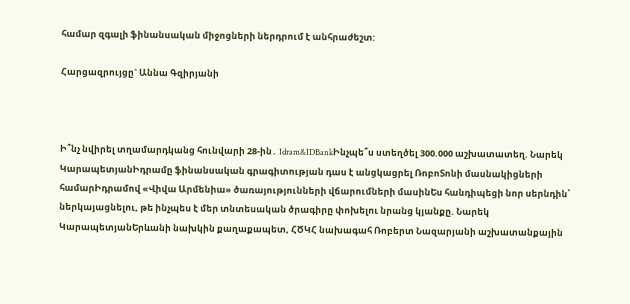համար զգալի ֆինանսական միջոցների ներդրում է անհրաժեշտ:

Հարցազրույցը` Աննա Գզիրյանի



Ի՞նչ նվիրել տղամարդկանց հունվարի 28-ին․ Idram&IDBankԻնչպե՞ս ստեղծել 300.000 աշխատատեղ. Նարեկ ԿարապետյանԻդրամը ֆինանսական գրագիտության դաս է անցկացրել ՌոբոՏոնի մասնակիցների համարԻդրամով «Վիվա Արմենիա» ծառայությունների վճարումների մասինԵս հանդիպեցի նոր սերնդին՝ ներկայացնելու, թե ինչպես է մեր տնտեսական ծրագիրը փոխելու նրանց կյանքը. Նարեկ ԿարապետյանԵրևանի նախկին քաղաքապետ, ՀԾԿՀ նախագահ Ռոբերտ Նազարյանի աշխատանքային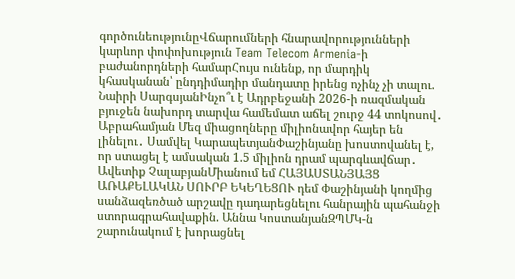գործունեությունըՎճարումների հնարավորությունների կարևոր փոփոխություն Team Telecom Armenia-ի բաժանորդների համարՀույս ունենք, որ մարդիկ կհասկանան՝ ընդդիմադիր մանդատը իրենց ոչինչ չի տալու. Նաիրի ՍարգսյանԻնչո՞ւ է Ադրբեջանի 2026-ի ռազմական բյուջեն նախորդ տարվա համեմատ աճել շուրջ 44 տոկոսով․ Աբրահամյան Մեզ միացողները միլիոնավոր հայեր են լինելու․ Սամվել ԿարապետյանՓաշինյանը խոստովանել է, որ ստացել է ամսական 1.5 միլիոն դրամ պարգևավճար․ Ավետիք ՉալաբյանՄիանում եմ ՀԱՅԱՍՏԱՆՅԱՅՑ ԱՌԱՔԵԼԱԿԱՆ ՍՈՒՐԲ ԵԿԵՂԵՑՈՒ դեմ Փաշինյանի կողմից սանձազեռծած արշավը դադարեցնելու հանրային պահանջի ստորագրահավաքին. Աննա ԿոստանյանԶՊՄԿ-ն շարունակում է խորացնել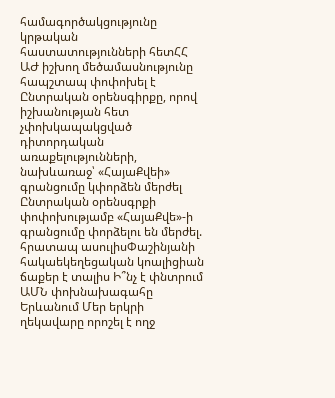համագործակցությունը կրթական հաստատությունների հետՀՀ ԱԺ իշխող մեծամասնությունը հապշտապ փոփոխել է Ընտրական օրենսգիրքը, որով իշխանության հետ չփոխկապակցված դիտորդական առաքելությունների, նախևառաջ՝ «ՀայաՔվեի» գրանցումը կփորձեն մերժել Ընտրական օրենսգրքի փոփոխությամբ «ՀայաՔվե»-ի գրանցումը փորձելու են մերժել. հրատապ ասուլիսՓաշինյանի հակաեկեղեցական կոալիցիան ճաքեր է տալիս Ի՞նչ է փնտրում ԱՄՆ փոխնախագահը Երևանում Մեր երկրի ղեկավարը որոշել է ողջ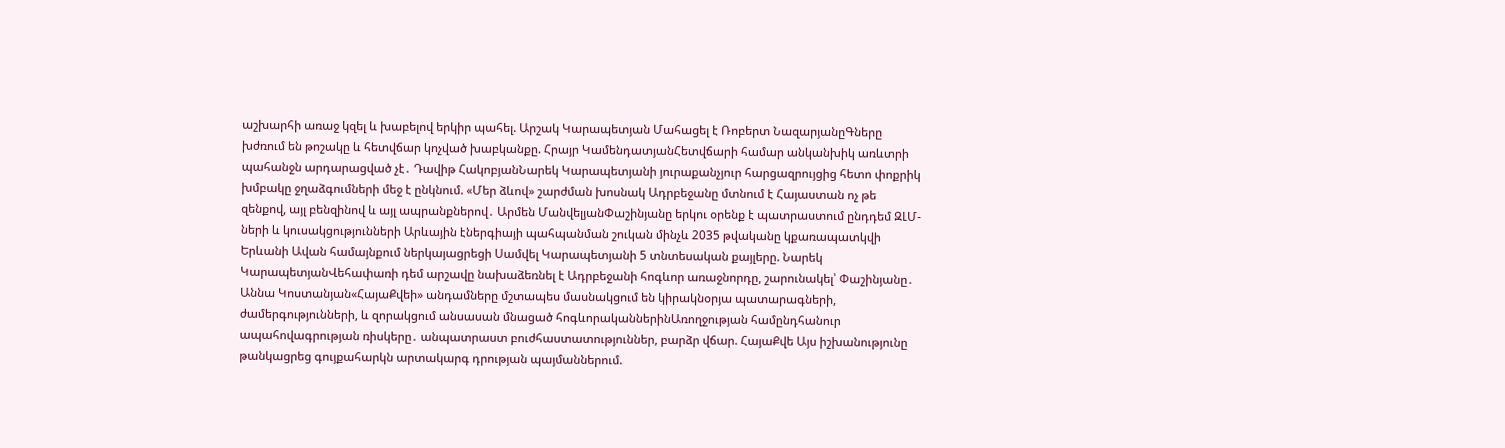աշխարհի առաջ կզել և խաբելով երկիր պահել. Արշակ Կարապետյան Մահացել է Ռոբերտ ՆազարյանըԳները խժռում են թոշակը և հետվճար կոչված խաբկանքը. Հրայր ԿամենդատյանՀետվճարի համար անկանխիկ առևտրի պահանջն արդարացված չէ․ Դավիթ ՀակոբյանՆարեկ Կարապետյանի յուրաքանչյուր հարցազրույցից հետո փոքրիկ խմբակը ջղաձգումների մեջ է ընկնում. «Մեր ձևով» շարժման խոսնակ Ադրբեջանը մտնում է Հայաստան ոչ թե զենքով, այլ բենզինով և այլ ապրանքներով․ Արմեն ՄանվելյանՓաշինյանը երկու օրենք է պատրաստում ընդդեմ ԶԼՄ-ների և կուսակցությունների Արևային էներգիայի պահպանման շուկան մինչև 2035 թվականը կքառապատկվի Երևանի Ավան համայնքում ներկայացրեցի Սամվել Կարապետյանի 5 տնտեսական քայլերը. Նարեկ ԿարապետյանՎեհափառի դեմ արշավը նախաձեռնել է Ադրբեջանի հոգևոր առաջնորդը, շարունակել՝ Փաշինյանը․ Աննա Կոստանյան«ՀայաՔվեի» անդամները մշտապես մասնակցում են կիրակնօրյա պատարագների, ժամերգությունների, և զորակցում անսասան մնացած հոգևորականներինԱռողջության համընդհանուր ապահովագրության ռիսկերը․ անպատրաստ բուժհաստատություններ, բարձր վճար. ՀայաՔվե Այս իշխանությունը թանկացրեց գույքահարկն արտակարգ դրության պայմաններում.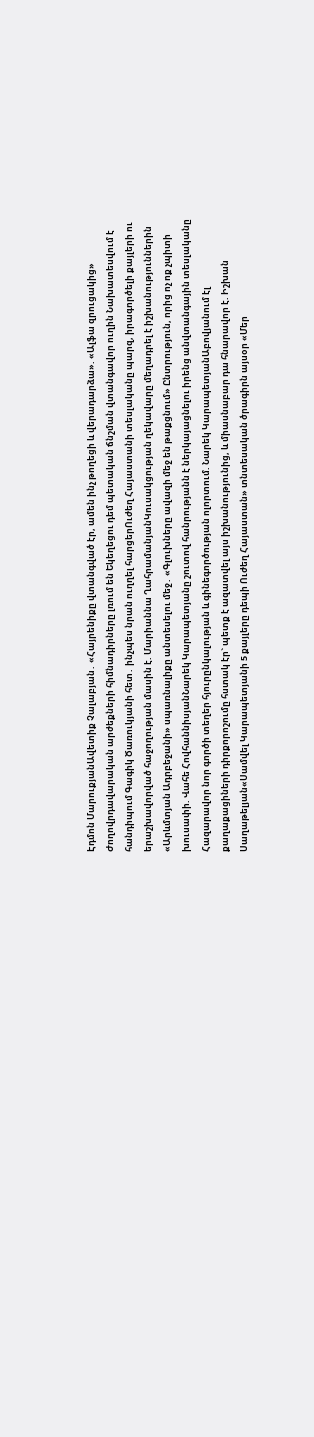Էդմոն ՄարուքյանԱվետիք Չալաբյան․ «Հայրենիքը վտանգված էր, ամեն ինչ թողեցի և վերադարձա». «Ալֆա զրուցակից» Ժողովրդավարական արժեքների հիմնադիրները լռում են Եկեղեցու դեմ պետական ճնշման վտանգավոր ուղին Նախատեսվում է հանդիպում Գագիկ Ծառուկյանի հետ․ ինչպես նրան ուղղել հարցերՈւժեղ Հայաստանի տեսլականը պարզ, իրագործելի քայլերի ու երաշխավորված հաջողության մասին է. Մարիաննա ՂահրամանյանԿուսակցության ղեկավարը մեղադրել է իշխանություններին «Արևմտյան Ադրբեջանի» սպառնալիքը անտեսելու մեջ․ «Գլուխները ավազի մեջ են թաքցնում» Ընտրություն, որից ոչ ոք չպիտի խուսափի. Վահե ՀովհաննիսյանՆարեկ Կարապետյանը շուտով հանրությանն է ներկայացնելու իրենց անվտանգային տեսլականը Հազարավոր նոր գործի տեղեր հյուրընկալության և գինեգործության ոլորտում. Նարեկ ԿարապետյանԱբովյանում էլ քաղաքացիների դիրքորոշումը հստակ էր` պետք է ազատվել այս իշխանությունից, և միասնաբար դա հնարավոր է. Իշխան Սաղաթելյան«Սամվել Կարապետյանի 5 քայլերը դեպի Ուժեղ Հայաստան» տնտեսական ծրագիրն այսօր «Մեր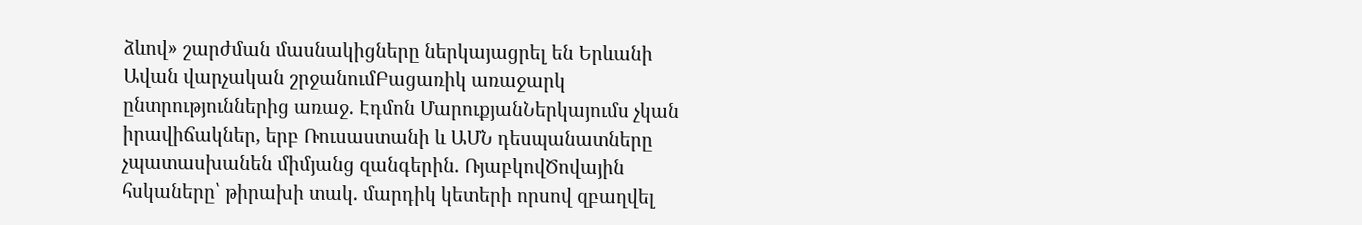ձևով» շարժման մասնակիցները ներկայացրել են Երևանի Ավան վարչական շրջանումԲացառիկ առաջարկ ընտրություններից առաջ. Էդմոն ՄարուքյանՆերկայումս չկան իրավիճակներ, երբ Ռուսաստանի և ԱՄՆ դեսպանատները չպատասխանեն միմյանց զանգերին. ՌյաբկովԾովային հսկաները՝ թիրախի տակ. մարդիկ կետերի որսով զբաղվել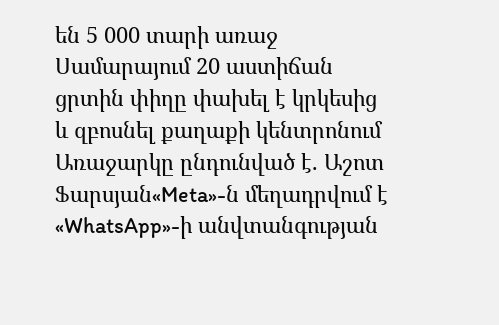են 5 000 տարի առաջ Սամարայում 20 աստիճան ցրտին փիղը փախել է կրկեսից և զբոսնել քաղաքի կենտրոնում Առաջարկը ընդունված է. Աշոտ Ֆարսյան«Meta»-ն մեղադրվում է «WhatsApp»-ի անվտանգության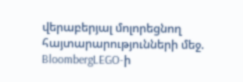վերաբերյալ մոլորեցնող հայտարարությունների մեջ. BloombergLEGO-ի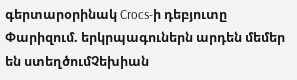գերտարօրինակ Crocs-ի դեբյուտը Փարիզում. երկրպագուներն արդեն մեմեր են ստեղծումՉեխիան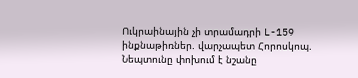Ուկրաինային չի տրամադրի L-159 ինքնաթիռներ. վարչապետ Հորոսկոպ. Նեպտունը փոխում է նշանը